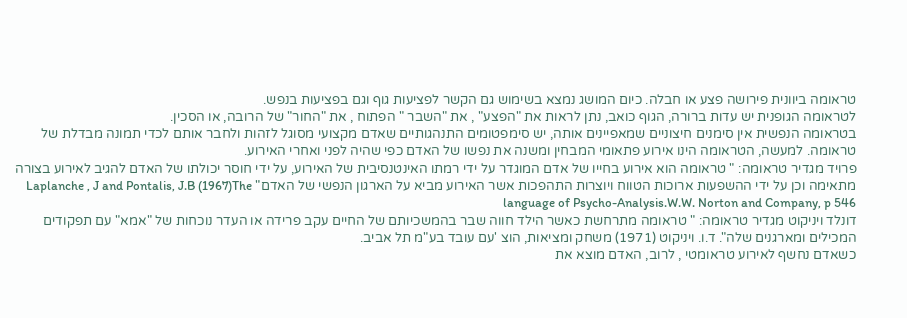טראומה ביוונית פירושה פצע או חבלה. כיום המושג נמצא בשימוש גם הקשר לפציעות גוף וגם בפציעות בנפש.
לטראומה הגופנית יש עדות ברורה, הגוף כואב, נתן לראות את "הפצע" , את "השבר " הפתוח , את "החור" של הרובה, או הסכין.
בטראומה הנפשית אין סימנים חיצוניים שמאפיינים אותה, יש סימפטומים התנהגותיים שאדם מקצועי מסוגל לזהות ולחבר אותם לכדי תמונה מבדלת של טראומה. למעשה, הטראומה הינו אירוע פתאומי המבחין ומשנה את נפשו של האדם כפי שהיה לפני ואחרי האירוע.
פרויד מגדיר טראומה: " טראומה הוא אירוע בחייו של אדם המוגדר על ידי רמתו האינטנסיבית של האירוע, על ידי חוסר יכולתו של האדם להגיב לאירוע בצורה מתאימה וכן על ידי ההשפעות ארוכות הטווח ויוצרות התהפכות אשר האירוע מביא על הארגון הנפשי של האדם" Laplanche , J and Pontalis, J.B (1967)The language of Psycho-Analysis.W.W. Norton and Company, p 546
דונלד ויניקוט מגדיר טראומה: " טראומה מתרחשת כאשר הילד חווה שבר בהמשכיותם של החיים עקב פרידה או העדר נוכחות של "אמא" עם תפקודים המכילים ומארגנים שלה". ד.ו. ויניקוט (1971) משחק ומציאות, הוצ 'עם עובד בע"מ תל אביב.
כשאדם נחשף לאירוע טראומטי , לרוב, האדם מוצא את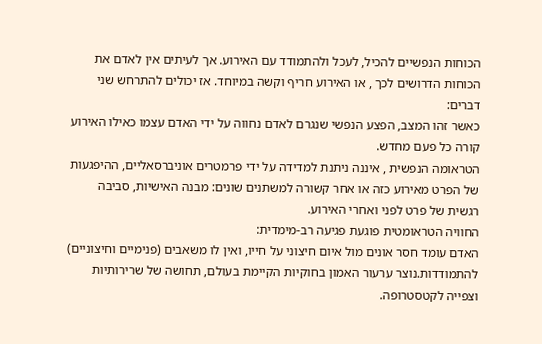הכוחות הנפשיים להכיל, לעכל ולהתמודד עם האירוע. אך לעיתים אין לאדם את הכוחות הדרושים לכך , או האירוע חריף וקשה במיוחד. אז יכולים להתרחש שני דברים:
כאשר זהו המצב, הפצע הנפשי שנגרם לאדם נחווה על ידי האדם עצמו כאילו האירוע קורה כל פעם מחדש.
הטראומה הנפשית , איננה ניתנת למדידה על ידי פרמטרים אוניברסאליים, ההיפגעות של הפרט מאירוע כזה או אחר קשורה למשתנים שונים: מבנה האישיות, סביבה רגשית של פרט לפני ואחרי האירוע.
החוויה הטראומטית פוגעת פגיעה רב-מימדית:
האדם עומד חסר אונים מול איום חיצוני על חייו, ואין לו משאבים (פנימיים וחיצוניים) להתמודדות.נוצר ערעור האמון בחוקיות הקיימת בעולם, תחושה של שרירותיות וצפייה לקטסטרופה.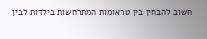חשוב להבחין בין טראומות המתרחשות בילדות לבין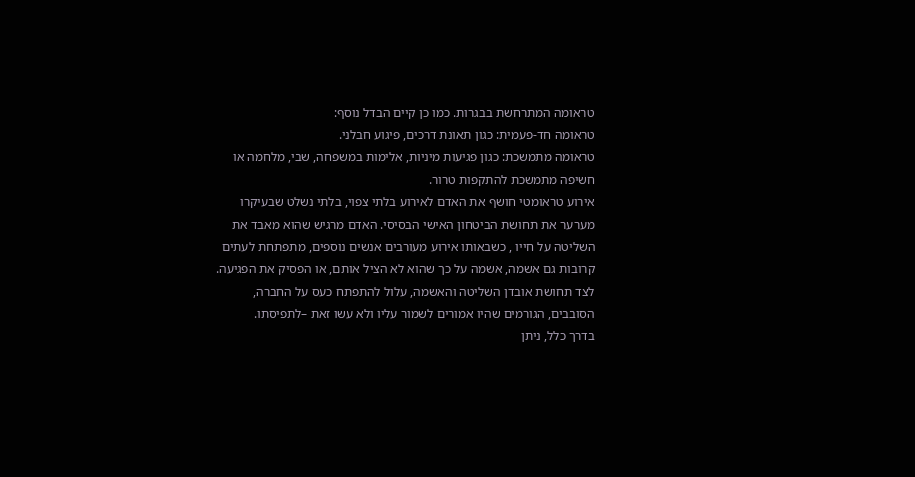טראומה המתרחשת בבגרות. כמו כן קיים הבדל נוסף:
טראומה חד-פעמית: כגון תאונת דרכים, פיגוע חבלני.
טראומה מתמשכת: כגון פגיעות מיניות, אלימות במשפחה, שבי, מלחמה או חשיפה מתמשכת להתקפות טרור.
אירוע טראומטי חושף את האדם לאירוע בלתי צפוי, בלתי נשלט שבעיקרו מערער את תחושת הביטחון האישי הבסיסי. האדם מרגיש שהוא מאבד את השליטה על חייו , כשבאותו אירוע מעורבים אנשים נוספים, מתפתחת לעתים קרובות גם אשמה, אשמה על כך שהוא לא הציל אותם, או הפסיק את הפגיעה. לצד תחושת אובדן השליטה והאשמה, עלול להתפתח כעס על החברה, הסובבים, הגורמים שהיו אמורים לשמור עליו ולא עשו זאת –לתפיסתו.
בדרך כלל, ניתן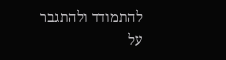להתמודד ולהתגבר על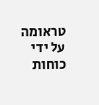טראומה על ידי כוחות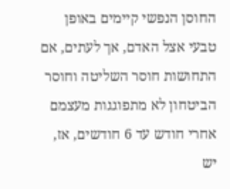החוסן הנפשי קיימים באופן טבעי אצל האדם, אך לעתים, אם התחושות חוסר השליטה וחוסר הביטחון לא מתפוגגות מעצמם אחרי חודש עד 6 חודשים, אז, יש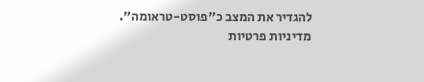להגדיר את המצב כ"פוסט-טראומה".
מדיניות פרטיות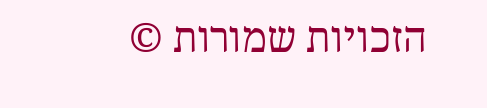הזכויות שמורות ©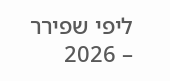ליפי שפירר – 2026